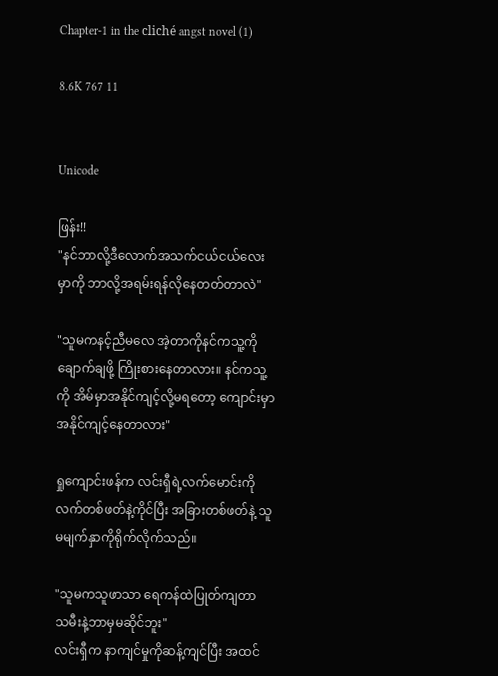Chapter-1 in the cliché angst novel (1)

8.6K 767 11


Unicode

ဖြန်း!!
"နင်ဘာလို့ဒီလောက်အသက်ငယ်ငယ်လေးမှာကို ဘာလို့အရမ်းရန်လိုနေတတ်တာလဲ"

"သူမကနင့်ညီမလေ အဲ့တာကိုနင်ကသူ့ကိုချောက်ချဖို့ ကြိုးစားနေတာလား။ နင်ကသူ့ကို အိမ်မှာအနိုင်ကျင့်လို့မရတော့ ကျောင်းမှာအနိုင်ကျင့်နေတာလား"

ရှုကျောင်းဖန်က လင်းရှီရဲ့လက်မောင်းကို လက်တစ်ဖတ်နဲ့ကိုင်ပြီး အခြားတစ်ဖတ်နဲ့ သူမမျက်နှာကိုရိုက်လိုက်သည်။

"သူမကသူဖာသာ ရေကန်ထဲပြုတ်ကျတာ သမီးနဲ့ဘာမှမဆိုင်ဘူး"
လင်းရှီက နာကျင်မှုကိုဆန့်ကျင်ပြီး အထင်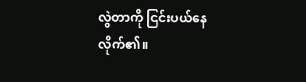လွဲတာကို ငြင်းပယ်နေလိုက်၏။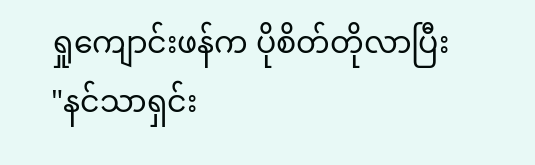ရှုကျောင်းဖန်က ပိုစိတ်တိုလာပြီး
"နင်သာရှင်း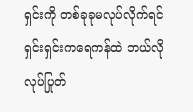ရှင်းကို တစ်ခုခုမလုပ်လိုက်ရင် ရှင်းရှင်းကရေကန်ထဲ ဘယ်လိုလုပ်ပြုတ်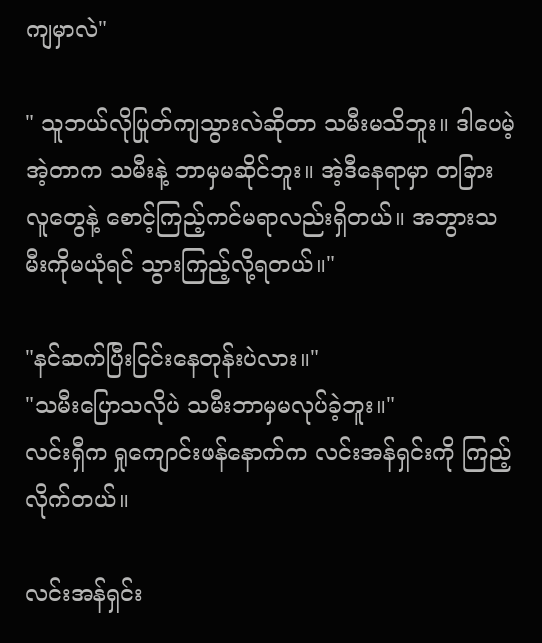ကျမှာလဲ"

" သူဘယ်လိုပြုတ်ကျသွားလဲဆိုတာ သမီးမသိဘူး။ ဒါပေမဲ့အဲ့တာက သမီးနဲ့ ဘာမှမဆိုင်ဘူး။ အဲ့ဒီနေရာမှာ တခြားလူတွေနဲ့ စောင့်ကြည့်ကင်မရာလည်းရှိတယ်။ အဘွားသမီးကိုမယုံရင် သွားကြည့်လို့ရတယ်။"

"နင်ဆက်ပြီးငြင်းနေတုန်းပဲလား။"
"သမီးပြောသလိုပဲ သမီးဘာမှမလုပ်ခဲ့ဘူး။"
လင်းရှီက ရှုကျောင်းဖန်နောက်က လင်းအန်ရှင်းကို ကြည့်လိုက်တယ်။

လင်းအန်ရှင်း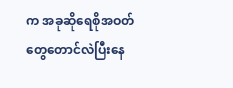က အခုဆိုရေစိုအဝတ်တွေတောင်လဲပြီးနေ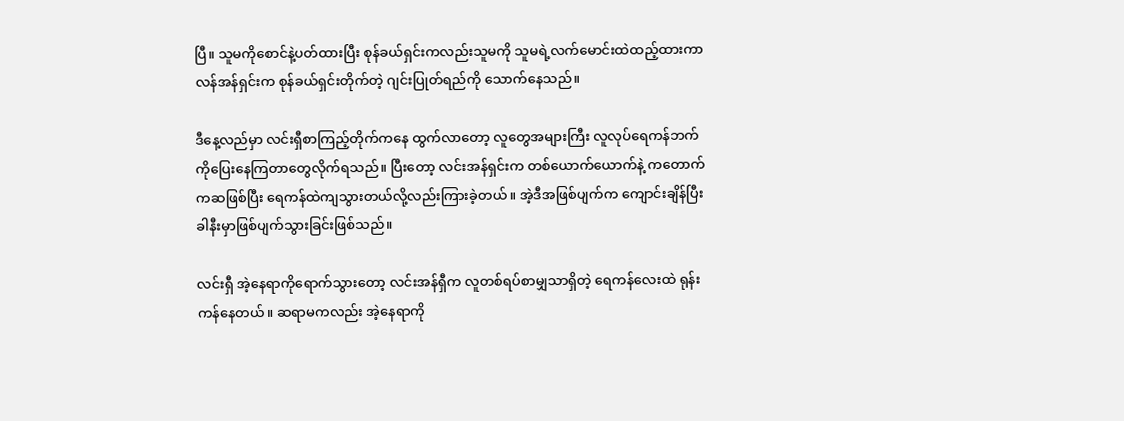ပြီ။ သူမကိုစောင်နဲ့ပတ်ထားပြီး စုန်ခယ်ရှင်းကလည်းသူမကို သူမရဲ့လက်မောင်းထဲထည့်ထားကာ လန်အန်ရှင်းက စုန်ခယ်ရှင်းတိုက်တဲ့ ဂျင်းပြုတ်ရည်ကို သောက်နေသည်။

ဒီနေ့လည်မှာ လင်းရှီစာကြည့်တိုက်ကနေ ထွက်လာတော့ လူတွေအများကြီး လူလုပ်ရေကန်ဘက်ကိုပြေးနေကြတာတွေလိုက်ရသည်။ ပြီးတော့ လင်းအန်ရှင်းက တစ်ယောက်ယောက်နဲ့ ကတောက်ကဆဖြစ်ပြီး ရေကန်ထဲကျသွားတယ်လို့လည်းကြားခဲ့တယ်။ အဲ့ဒီအဖြစ်ပျက်က ကျောင်းချိန်ပြီးခါနီးမှာဖြစ်ပျက်သွားခြင်းဖြစ်သည်။

လင်းရှီ အဲ့နေရာကိုရောက်သွားတော့ လင်းအန်ရှီက လူတစ်ရပ်စာမျှသာရှိတဲ့ ရေကန်လေးထဲ ရုန်းကန်နေတယ်။ ဆရာမကလည်း အဲ့နေရာကို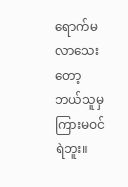ရောက်မလာသေးတော့ ဘယ်သူမှကြားမဝင်ရဲဘူး။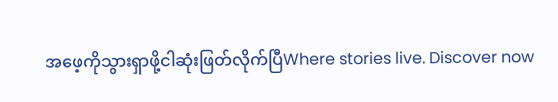အဖေ့ကိုသွားရှာဖို့ငါဆုံးဖြတ်လိုက်ပြီWhere stories live. Discover now